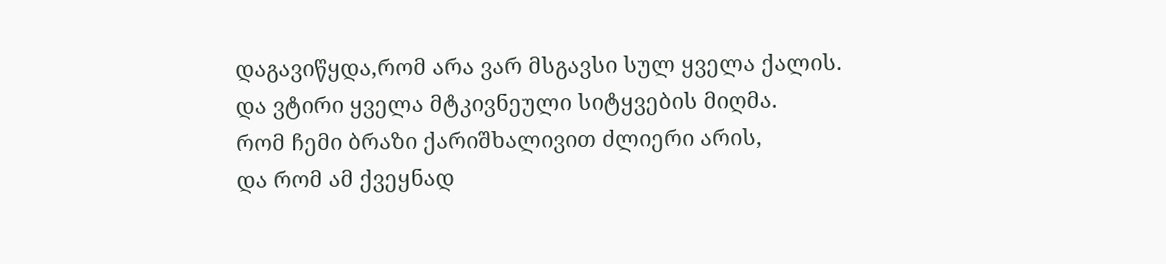დაგავიწყდა,რომ არა ვარ მსგავსი სულ ყველა ქალის.
და ვტირი ყველა მტკივნეული სიტყვების მიღმა.
რომ ჩემი ბრაზი ქარიშხალივით ძლიერი არის,
და რომ ამ ქვეყნად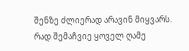შენზე ძლიერად არავინ მიყვარს.
რად შემაჩვიე ყოველ ღამე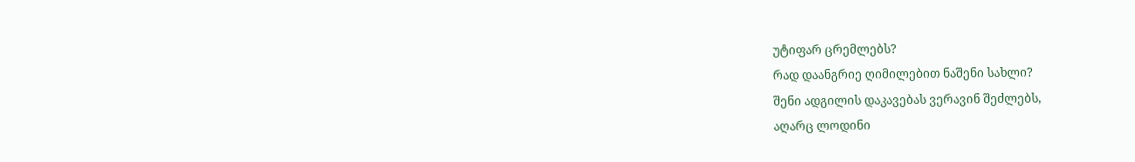უტიფარ ცრემლებს?
რად დაანგრიე ღიმილებით ნაშენი სახლი?
შენი ადგილის დაკავებას ვერავინ შეძლებს,
აღარც ლოდინი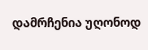დამრჩენია უღონოდ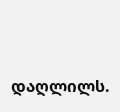დაღლილს.